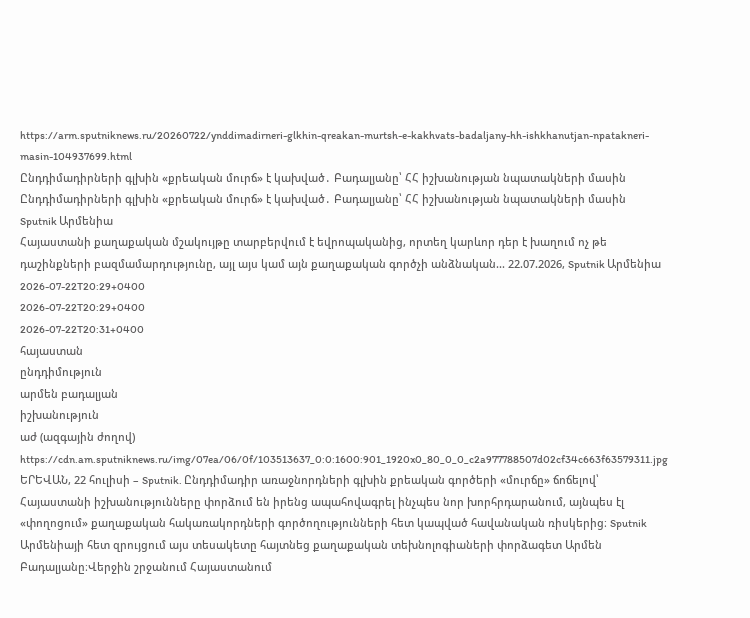https://arm.sputniknews.ru/20260722/ynddimadirneri-glkhin-qreakan-murtsh-e-kakhvats-badaljany-hh-ishkhanutjan-npatakneri-masin-104937699.html
Ընդդիմադիրների գլխին «քրեական մուրճ» է կախված․ Բադալյանը՝ ՀՀ իշխանության նպատակների մասին
Ընդդիմադիրների գլխին «քրեական մուրճ» է կախված․ Բադալյանը՝ ՀՀ իշխանության նպատակների մասին
Sputnik Արմենիա
Հայաստանի քաղաքական մշակույթը տարբերվում է եվրոպականից, որտեղ կարևոր դեր է խաղում ոչ թե դաշինքների բազմամարդությունը, այլ այս կամ այն քաղաքական գործչի անձնական... 22.07.2026, Sputnik Արմենիա
2026-07-22T20:29+0400
2026-07-22T20:29+0400
2026-07-22T20:31+0400
հայաստան
ընդդիմություն
արմեն բադալյան
իշխանություն
աժ (ազգային ժողով)
https://cdn.am.sputniknews.ru/img/07ea/06/0f/103513637_0:0:1600:901_1920x0_80_0_0_c2a977788507d02cf34c663f63579311.jpg
ԵՐԵՎԱՆ, 22 հուլիսի – Sputnik. Ընդդիմադիր առաջնորդների գլխին քրեական գործերի «մուրճը» ճոճելով՝ Հայաստանի իշխանությունները փորձում են իրենց ապահովագրել ինչպես նոր խորհրդարանում, այնպես էլ «փողոցում» քաղաքական հակառակորդների գործողությունների հետ կապված հավանական ռիսկերից։ Sputnik Արմենիայի հետ զրույցում այս տեսակետը հայտնեց քաղաքական տեխնոլոգիաների փորձագետ Արմեն Բադալյանը։Վերջին շրջանում Հայաստանում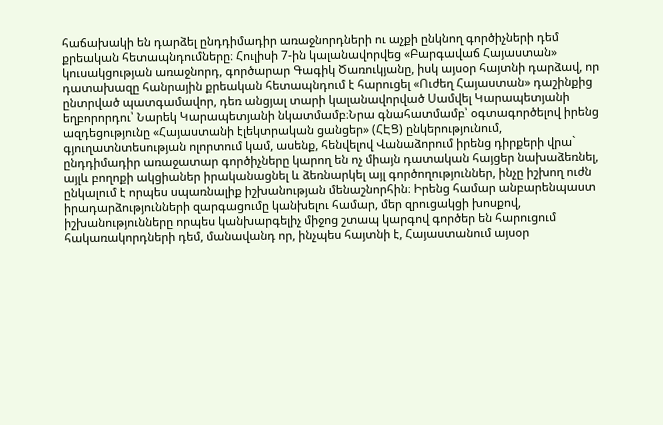հաճախակի են դարձել ընդդիմադիր առաջնորդների ու աչքի ընկնող գործիչների դեմ քրեական հետապնդումները։ Հուլիսի 7-ին կալանավորվեց «Բարգավաճ Հայաստան» կուսակցության առաջնորդ, գործարար Գագիկ Ծառուկյանը, իսկ այսօր հայտնի դարձավ, որ դատախազը հանրային քրեական հետապնդում է հարուցել «Ուժեղ Հայաստան» դաշինքից ընտրված պատգամավոր, դեռ անցյալ տարի կալանավորված Սամվել Կարապետյանի եղբորորդու՝ Նարեկ Կարապետյանի նկատմամբ։Նրա գնահատմամբ՝ օգտագործելով իրենց ազդեցությունը «Հայաստանի էլեկտրական ցանցեր» (ՀԷՑ) ընկերությունում, գյուղատնտեսության ոլորտում կամ, ասենք, հենվելով Վանաձորում իրենց դիրքերի վրա` ընդդիմադիր առաջատար գործիչները կարող են ոչ միայն դատական հայցեր նախաձեռնել, այլև բողոքի ակցիաներ իրականացնել և ձեռնարկել այլ գործողություններ, ինչը իշխող ուժն ընկալում է որպես սպառնալիք իշխանության մենաշնորհին։ Իրենց համար անբարենպաստ իրադարձությունների զարգացումը կանխելու համար, մեր զրուցակցի խոսքով, իշխանությունները որպես կանխարգելիչ միջոց շտապ կարգով գործեր են հարուցում հակառակորդների դեմ, մանավանդ որ, ինչպես հայտնի է, Հայաստանում այսօր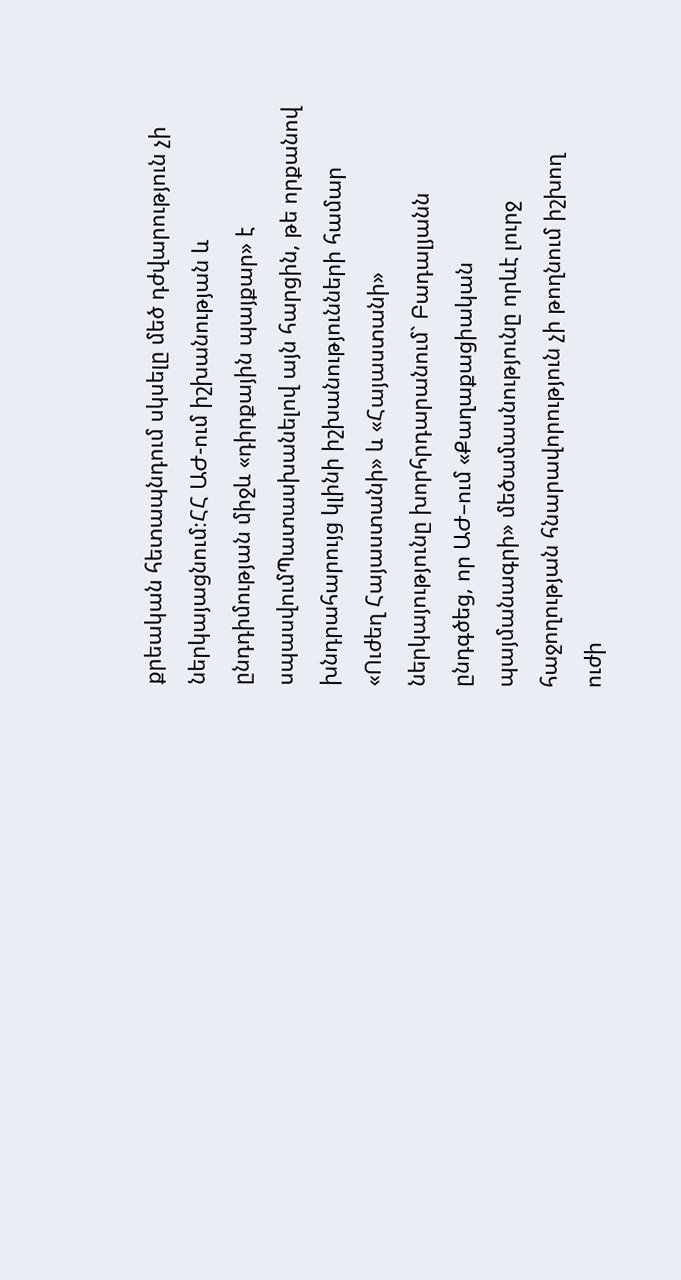քրեական հետապնդում սկսելը մեծ դժվարություն չի ներկայացնում։ՀՀ ԱԺ-ում իշխանության և ընդդիմության միջև «դիրքային պայքար» է սպասվումՊատասխանելով այն հարցին, թե որքանով խնդրահարույց կլինի իշխանությունների համար «Ուժեղ Հայաստանի» և «Հայաստանի» ներկայությունը խորհրդարանում` Բադալյանն ընդգծեց, որ ԱԺ–ում «Քաղաքացիական պայմանագրի» մեծամասնությունը որևէ լուրջ հաջողության հնարավորություն չի թողնում իշխող ուժի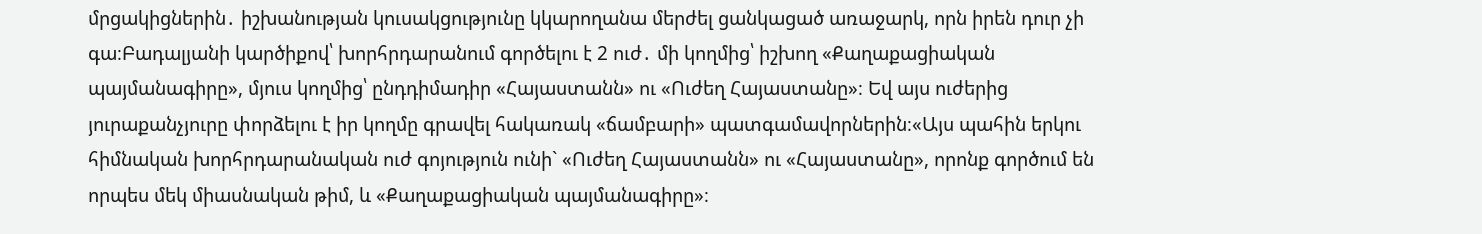մրցակիցներին․ իշխանության կուսակցությունը կկարողանա մերժել ցանկացած առաջարկ, որն իրեն դուր չի գա։Բադալյանի կարծիքով՝ խորհրդարանում գործելու է 2 ուժ․ մի կողմից՝ իշխող «Քաղաքացիական պայմանագիրը», մյուս կողմից՝ ընդդիմադիր «Հայաստանն» ու «Ուժեղ Հայաստանը»։ Եվ այս ուժերից յուրաքանչյուրը փորձելու է իր կողմը գրավել հակառակ «ճամբարի» պատգամավորներին։«Այս պահին երկու հիմնական խորհրդարանական ուժ գոյություն ունի` «Ուժեղ Հայաստանն» ու «Հայաստանը», որոնք գործում են որպես մեկ միասնական թիմ, և «Քաղաքացիական պայմանագիրը»։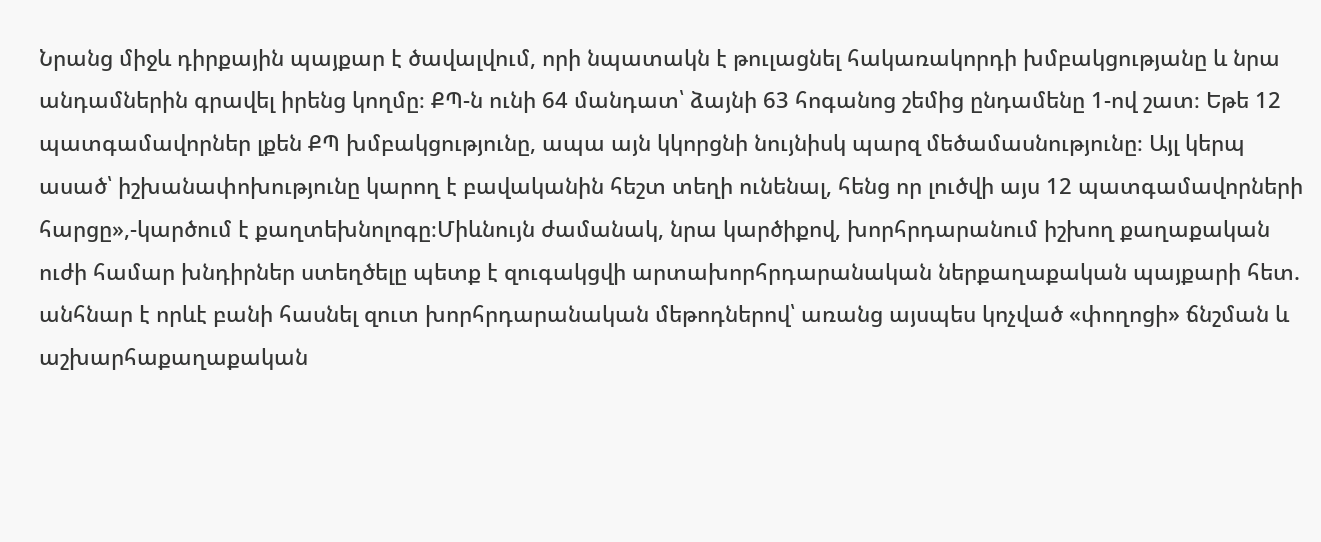Նրանց միջև դիրքային պայքար է ծավալվում, որի նպատակն է թուլացնել հակառակորդի խմբակցությանը և նրա անդամներին գրավել իրենց կողմը։ ՔՊ-ն ունի 64 մանդատ՝ ձայնի 63 հոգանոց շեմից ընդամենը 1-ով շատ։ Եթե 12 պատգամավորներ լքեն ՔՊ խմբակցությունը, ապա այն կկորցնի նույնիսկ պարզ մեծամասնությունը։ Այլ կերպ ասած՝ իշխանափոխությունը կարող է բավականին հեշտ տեղի ունենալ, հենց որ լուծվի այս 12 պատգամավորների հարցը»,-կարծում է քաղտեխնոլոգը։Միևնույն ժամանակ, նրա կարծիքով, խորհրդարանում իշխող քաղաքական ուժի համար խնդիրներ ստեղծելը պետք է զուգակցվի արտախորհրդարանական ներքաղաքական պայքարի հետ. անհնար է որևէ բանի հասնել զուտ խորհրդարանական մեթոդներով՝ առանց այսպես կոչված «փողոցի» ճնշման և աշխարհաքաղաքական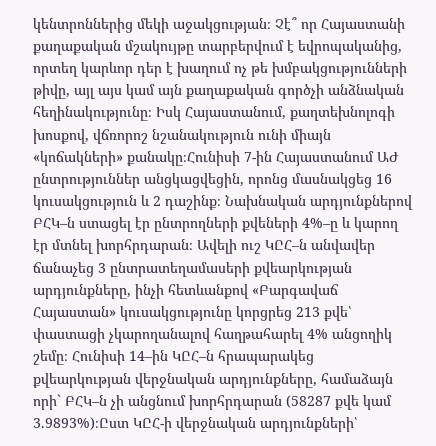կենտրոններից մեկի աջակցության։ Չէ՞ որ Հայաստանի քաղաքական մշակույթը տարբերվում է եվրոպականից, որտեղ կարևոր դեր է խաղում ոչ թե խմբակցությունների թիվը, այլ այս կամ այն քաղաքական գործչի անձնական հեղինակությունը։ Իսկ Հայաստանում, քաղտեխնոլոգի խոսքով, վճռորոշ նշանակություն ունի միայն «կոճակների» քանակը։Հունիսի 7-ին Հայաստանում ԱԺ ընտրություններ անցկացվեցին, որոնց մասնակցեց 16 կուսակցություն և 2 դաշինք։ Նախնական արդյունքներով ԲՀԿ–ն ստացել էր ընտրողների քվեների 4%–ը և կարող էր մտնել խորհրդարան։ Ավելի ուշ ԿԸՀ–ն անվավեր ճանաչեց 3 ընտրատեղամասերի քվեարկության արդյունքները, ինչի հետևանքով «Բարգավաճ Հայաստան» կուսակցությունը կորցրեց 213 քվե՝ փաստացի չկարողանալով հաղթահարել 4% անցողիկ շեմը։ Հունիսի 14–ին ԿԸՀ–ն հրապարակեց քվեարկության վերջնական արդյունքները, համաձայն որի` ԲՀԿ–ն չի անցնում խորհրդարան (58287 քվե կամ 3.9893%)։Ըստ ԿԸՀ-ի վերջնական արդյունքների՝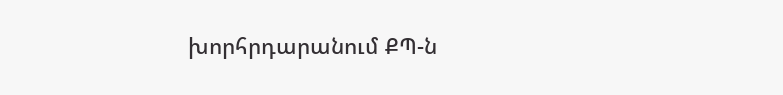խորհրդարանում ՔՊ-ն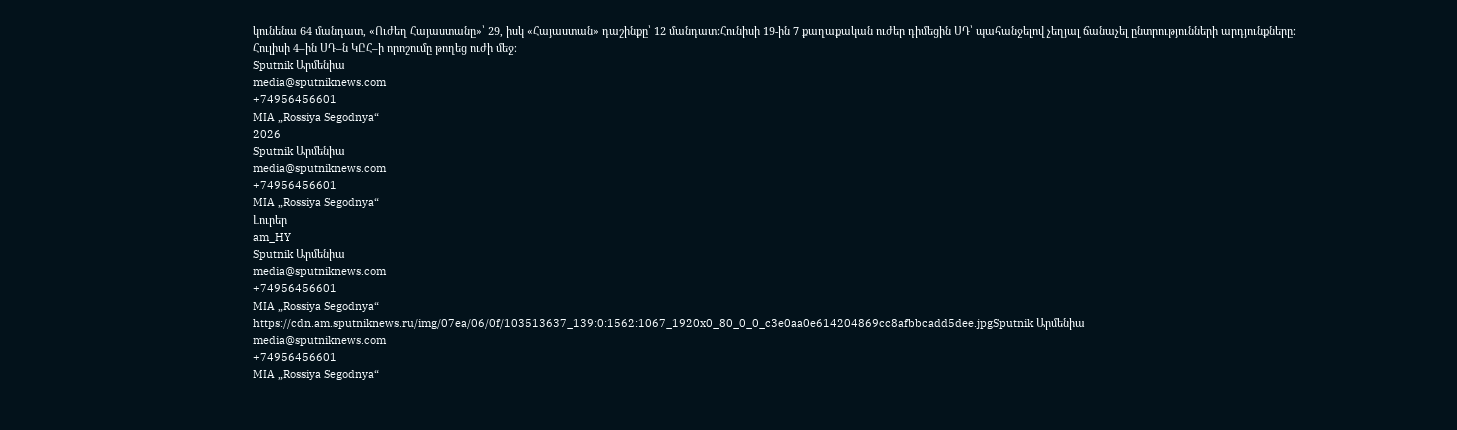կունենա 64 մանդատ, «Ուժեղ Հայաստանը»՝ 29, իսկ «Հայաստան» դաշինքը՝ 12 մանդատ:Հունիսի 19-ին 7 քաղաքական ուժեր դիմեցին ՍԴ՝ պահանջելով չեղյալ ճանաչել ընտրությունների արդյունքները։ Հուլիսի 4–ին ՍԴ–ն ԿԸՀ–ի որոշումը թողեց ուժի մեջ։
Sputnik Արմենիա
media@sputniknews.com
+74956456601
MIA „Rossiya Segodnya“
2026
Sputnik Արմենիա
media@sputniknews.com
+74956456601
MIA „Rossiya Segodnya“
Լուրեր
am_HY
Sputnik Արմենիա
media@sputniknews.com
+74956456601
MIA „Rossiya Segodnya“
https://cdn.am.sputniknews.ru/img/07ea/06/0f/103513637_139:0:1562:1067_1920x0_80_0_0_c3e0aa0e614204869cc8afbbcadd5dee.jpgSputnik Արմենիա
media@sputniknews.com
+74956456601
MIA „Rossiya Segodnya“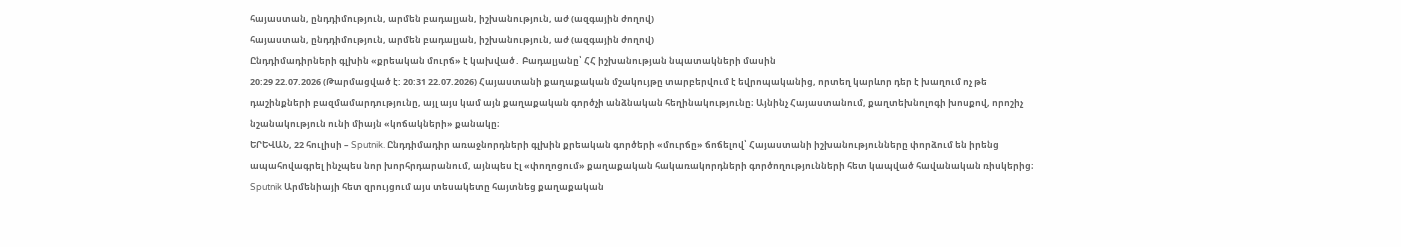հայաստան, ընդդիմություն, արմեն բադալյան, իշխանություն, աժ (ազգային ժողով)
հայաստան, ընդդիմություն, արմեն բադալյան, իշխանություն, աժ (ազգային ժողով)
Ընդդիմադիրների գլխին «քրեական մուրճ» է կախված․ Բադալյանը՝ ՀՀ իշխանության նպատակների մասին
20:29 22.07.2026 (Թարմացված է: 20:31 22.07.2026) Հայաստանի քաղաքական մշակույթը տարբերվում է եվրոպականից, որտեղ կարևոր դեր է խաղում ոչ թե դաշինքների բազմամարդությունը, այլ այս կամ այն քաղաքական գործչի անձնական հեղինակությունը։ Այնինչ Հայաստանում, քաղտեխնոլոգի խոսքով, որոշիչ նշանակություն ունի միայն «կոճակների» քանակը։
ԵՐԵՎԱՆ, 22 հուլիսի – Sputnik. Ընդդիմադիր առաջնորդների գլխին քրեական գործերի «մուրճը» ճոճելով՝ Հայաստանի իշխանությունները փորձում են իրենց ապահովագրել ինչպես նոր խորհրդարանում, այնպես էլ «փողոցում» քաղաքական հակառակորդների գործողությունների հետ կապված հավանական ռիսկերից։
Sputnik Արմենիայի հետ զրույցում այս տեսակետը հայտնեց քաղաքական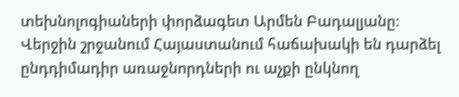տեխնոլոգիաների փորձագետ Արմեն Բադալյանը։
Վերջին շրջանում Հայաստանում հաճախակի են դարձել ընդդիմադիր առաջնորդների ու աչքի ընկնող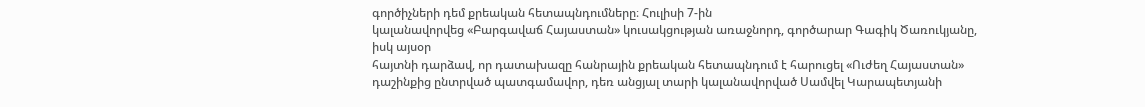գործիչների դեմ քրեական հետապնդումները։ Հուլիսի 7-ին
կալանավորվեց «Բարգավաճ Հայաստան» կուսակցության առաջնորդ, գործարար Գագիկ Ծառուկյանը, իսկ այսօր
հայտնի դարձավ, որ դատախազը հանրային քրեական հետապնդում է հարուցել «Ուժեղ Հայաստան» դաշինքից ընտրված պատգամավոր, դեռ անցյալ տարի կալանավորված Սամվել Կարապետյանի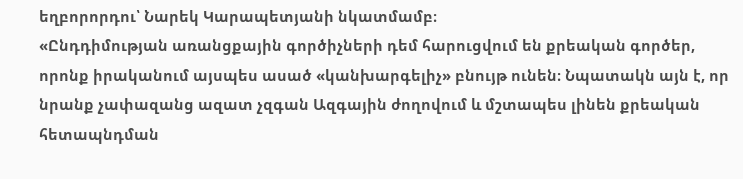եղբորորդու՝ Նարեկ Կարապետյանի նկատմամբ։
«Ընդդիմության առանցքային գործիչների դեմ հարուցվում են քրեական գործեր, որոնք իրականում այսպես ասած «կանխարգելիչ» բնույթ ունեն։ Նպատակն այն է, որ նրանք չափազանց ազատ չզգան Ազգային ժողովում և մշտապես լինեն քրեական հետապնդման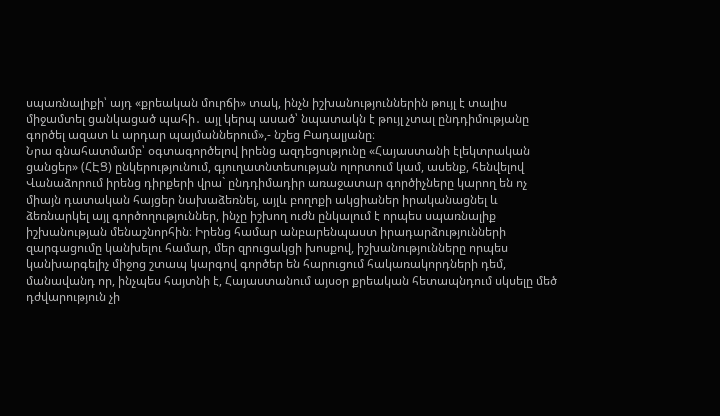սպառնալիքի՝ այդ «քրեական մուրճի» տակ, ինչն իշխանություններին թույլ է տալիս միջամտել ցանկացած պահի․ այլ կերպ ասած՝ նպատակն է թույլ չտալ ընդդիմությանը գործել ազատ և արդար պայմաններում»,- նշեց Բադալյանը։
Նրա գնահատմամբ՝ օգտագործելով իրենց ազդեցությունը «Հայաստանի էլեկտրական ցանցեր» (ՀԷՑ) ընկերությունում, գյուղատնտեսության ոլորտում կամ, ասենք, հենվելով Վանաձորում իրենց դիրքերի վրա` ընդդիմադիր առաջատար գործիչները կարող են ոչ միայն դատական հայցեր նախաձեռնել, այլև բողոքի ակցիաներ իրականացնել և ձեռնարկել այլ գործողություններ, ինչը իշխող ուժն ընկալում է որպես սպառնալիք իշխանության մենաշնորհին։ Իրենց համար անբարենպաստ իրադարձությունների զարգացումը կանխելու համար, մեր զրուցակցի խոսքով, իշխանությունները որպես կանխարգելիչ միջոց շտապ կարգով գործեր են հարուցում հակառակորդների դեմ, մանավանդ որ, ինչպես հայտնի է, Հայաստանում այսօր քրեական հետապնդում սկսելը մեծ դժվարություն չի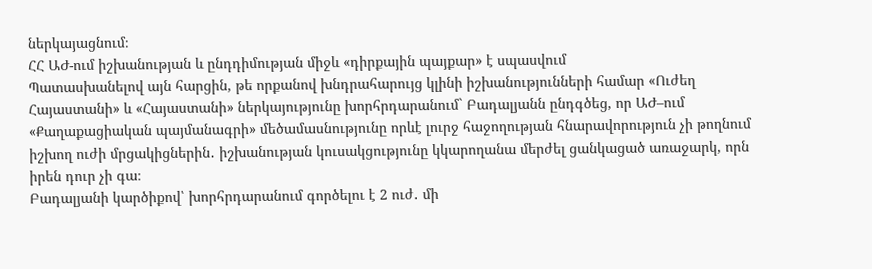ներկայացնում։
ՀՀ ԱԺ-ում իշխանության և ընդդիմության միջև «դիրքային պայքար» է սպասվում
Պատասխանելով այն հարցին, թե որքանով խնդրահարույց կլինի իշխանությունների համար «Ուժեղ Հայաստանի» և «Հայաստանի» ներկայությունը խորհրդարանում` Բադալյանն ընդգծեց, որ ԱԺ–ում «Քաղաքացիական պայմանագրի» մեծամասնությունը որևէ լուրջ հաջողության հնարավորություն չի թողնում իշխող ուժի մրցակիցներին․ իշխանության կուսակցությունը կկարողանա մերժել ցանկացած առաջարկ, որն իրեն դուր չի գա։
Բադալյանի կարծիքով՝ խորհրդարանում գործելու է 2 ուժ․ մի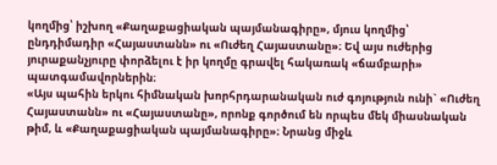կողմից՝ իշխող «Քաղաքացիական պայմանագիրը», մյուս կողմից՝ ընդդիմադիր «Հայաստանն» ու «Ուժեղ Հայաստանը»։ Եվ այս ուժերից յուրաքանչյուրը փորձելու է իր կողմը գրավել հակառակ «ճամբարի» պատգամավորներին։
«Այս պահին երկու հիմնական խորհրդարանական ուժ գոյություն ունի` «Ուժեղ Հայաստանն» ու «Հայաստանը», որոնք գործում են որպես մեկ միասնական թիմ, և «Քաղաքացիական պայմանագիրը»։ Նրանց միջև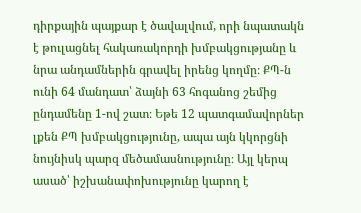դիրքային պայքար է ծավալվում, որի նպատակն է թուլացնել հակառակորդի խմբակցությանը և նրա անդամներին գրավել իրենց կողմը։ ՔՊ-ն ունի 64 մանդատ՝ ձայնի 63 հոգանոց շեմից ընդամենը 1-ով շատ։ Եթե 12 պատգամավորներ լքեն ՔՊ խմբակցությունը, ապա այն կկորցնի նույնիսկ պարզ մեծամասնությունը։ Այլ կերպ ասած՝ իշխանափոխությունը կարող է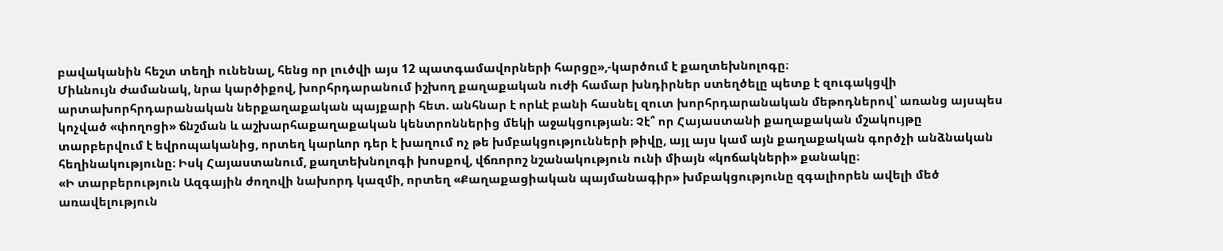բավականին հեշտ տեղի ունենալ, հենց որ լուծվի այս 12 պատգամավորների հարցը»,-կարծում է քաղտեխնոլոգը։
Միևնույն ժամանակ, նրա կարծիքով, խորհրդարանում իշխող քաղաքական ուժի համար խնդիրներ ստեղծելը պետք է զուգակցվի արտախորհրդարանական ներքաղաքական պայքարի հետ. անհնար է որևէ բանի հասնել զուտ խորհրդարանական մեթոդներով՝ առանց այսպես կոչված «փողոցի» ճնշման և աշխարհաքաղաքական կենտրոններից մեկի աջակցության։ Չէ՞ որ Հայաստանի քաղաքական մշակույթը տարբերվում է եվրոպականից, որտեղ կարևոր դեր է խաղում ոչ թե խմբակցությունների թիվը, այլ այս կամ այն քաղաքական գործչի անձնական հեղինակությունը։ Իսկ Հայաստանում, քաղտեխնոլոգի խոսքով, վճռորոշ նշանակություն ունի միայն «կոճակների» քանակը։
«Ի տարբերություն Ազգային ժողովի նախորդ կազմի, որտեղ «Քաղաքացիական պայմանագիր» խմբակցությունը զգալիորեն ավելի մեծ առավելություն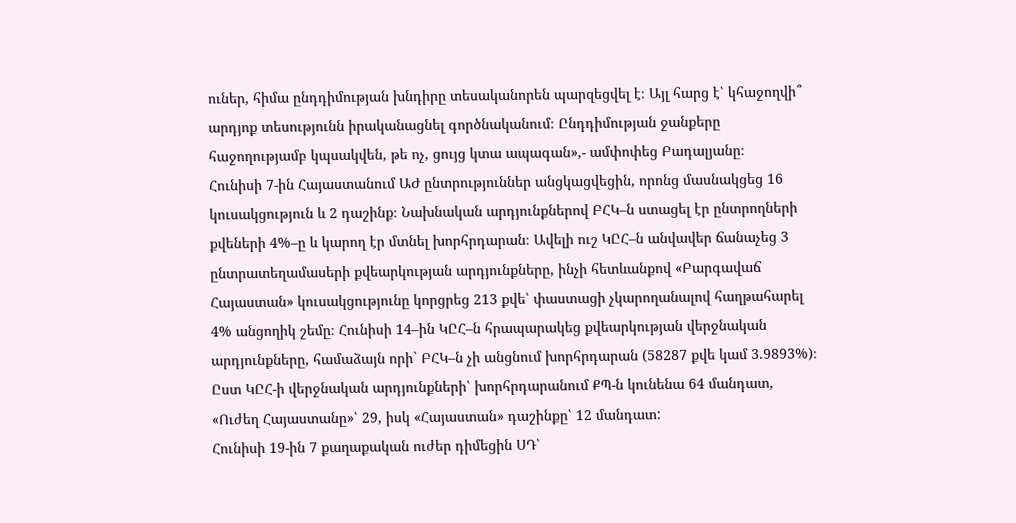ուներ, հիմա ընդդիմության խնդիրը տեսականորեն պարզեցվել է։ Այլ հարց է՝ կհաջողվի՞ արդյոք տեսությունն իրականացնել գործնականում։ Ընդդիմության ջանքերը հաջողությամբ կպսակվեն, թե ոչ, ցույց կտա ապագան»,- ամփոփեց Բադալյանը։
Հունիսի 7-ին Հայաստանում ԱԺ ընտրություններ անցկացվեցին, որոնց մասնակցեց 16 կուսակցություն և 2 դաշինք։ Նախնական արդյունքներով ԲՀԿ–ն ստացել էր ընտրողների քվեների 4%–ը և կարող էր մտնել խորհրդարան։ Ավելի ուշ ԿԸՀ–ն անվավեր ճանաչեց 3 ընտրատեղամասերի քվեարկության արդյունքները, ինչի հետևանքով «Բարգավաճ Հայաստան» կուսակցությունը կորցրեց 213 քվե՝ փաստացի չկարողանալով հաղթահարել 4% անցողիկ շեմը։ Հունիսի 14–ին ԿԸՀ–ն հրապարակեց քվեարկության վերջնական արդյունքները, համաձայն որի` ԲՀԿ–ն չի անցնում խորհրդարան (58287 քվե կամ 3.9893%)։ Ըստ ԿԸՀ-ի վերջնական արդյունքների՝ խորհրդարանում ՔՊ-ն կունենա 64 մանդատ, «Ուժեղ Հայաստանը»՝ 29, իսկ «Հայաստան» դաշինքը՝ 12 մանդատ:
Հունիսի 19-ին 7 քաղաքական ուժեր դիմեցին ՍԴ՝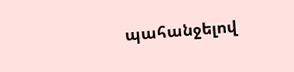պահանջելով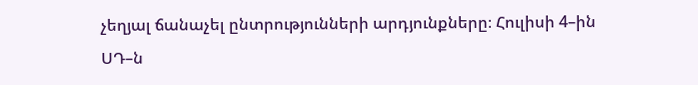չեղյալ ճանաչել ընտրությունների արդյունքները։ Հուլիսի 4–ին ՍԴ–ն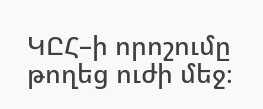ԿԸՀ–ի որոշումը թողեց ուժի մեջ։